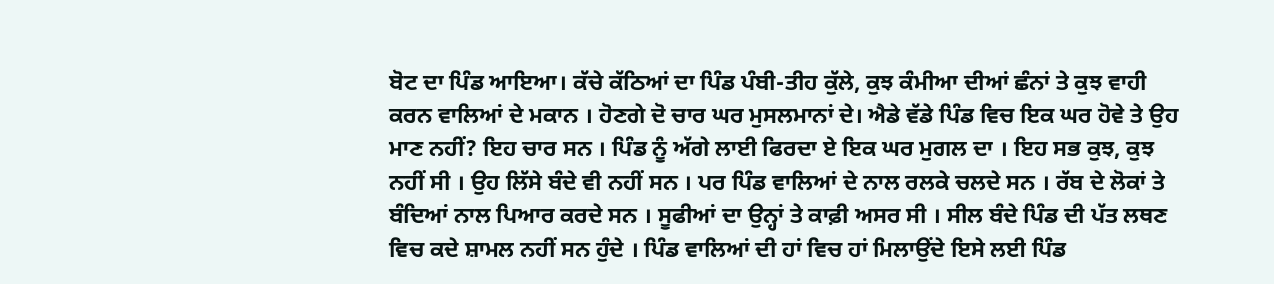ਬੋਟ ਦਾ ਪਿੰਡ ਆਇਆ। ਕੱਚੇ ਕੱਠਿਆਂ ਦਾ ਪਿੰਡ ਪੰਬੀ-ਤੀਹ ਕੁੱਲੇ, ਕੁਝ ਕੰਮੀਆ ਦੀਆਂ ਛੰਨਾਂ ਤੇ ਕੁਝ ਵਾਹੀ ਕਰਨ ਵਾਲਿਆਂ ਦੇ ਮਕਾਨ । ਹੋਣਗੇ ਦੋ ਚਾਰ ਘਰ ਮੁਸਲਮਾਨਾਂ ਦੇ। ਐਡੇ ਵੱਡੇ ਪਿੰਡ ਵਿਚ ਇਕ ਘਰ ਹੋਵੇ ਤੇ ਉਹ ਮਾਣ ਨਹੀਂ? ਇਹ ਚਾਰ ਸਨ । ਪਿੰਡ ਨੂੰ ਅੱਗੇ ਲਾਈ ਫਿਰਦਾ ਏ ਇਕ ਘਰ ਮੁਗਲ ਦਾ । ਇਹ ਸਭ ਕੁਝ, ਕੁਝ ਨਹੀਂ ਸੀ । ਉਹ ਲਿੱਸੇ ਬੰਦੇ ਵੀ ਨਹੀਂ ਸਨ । ਪਰ ਪਿੰਡ ਵਾਲਿਆਂ ਦੇ ਨਾਲ ਰਲਕੇ ਚਲਦੇ ਸਨ । ਰੱਬ ਦੇ ਲੋਕਾਂ ਤੇ ਬੰਦਿਆਂ ਨਾਲ ਪਿਆਰ ਕਰਦੇ ਸਨ । ਸੂਫੀਆਂ ਦਾ ਉਨ੍ਹਾਂ ਤੇ ਕਾਫ਼ੀ ਅਸਰ ਸੀ । ਸੀਲ ਬੰਦੇ ਪਿੰਡ ਦੀ ਪੱਤ ਲਥਣ ਵਿਚ ਕਦੇ ਸ਼ਾਮਲ ਨਹੀਂ ਸਨ ਹੁੰਦੇ । ਪਿੰਡ ਵਾਲਿਆਂ ਦੀ ਹਾਂ ਵਿਚ ਹਾਂ ਮਿਲਾਉਂਦੇ ਇਸੇ ਲਈ ਪਿੰਡ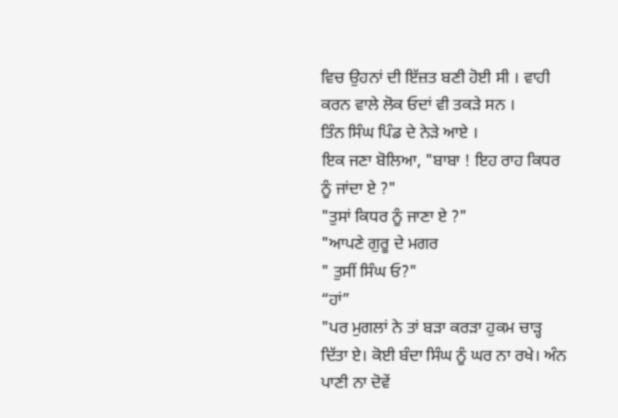ਵਿਚ ਉਹਨਾਂ ਦੀ ਇੱਜ਼ਤ ਬਣੀ ਹੋਈ ਸੀ । ਵਾਹੀ ਕਰਨ ਵਾਲੇ ਲੋਕ ਓਦਾਂ ਵੀ ਤਕੜੇ ਸਨ ।
ਤਿੰਨ ਸਿੰਘ ਪਿੰਡ ਦੇ ਨੇੜੇ ਆਏ ।
ਇਕ ਜਣਾ ਬੋਲਿਆ, "ਬਾਬਾ ! ਇਹ ਰਾਹ ਕਿਧਰ ਨੂੰ ਜਾਂਦਾ ਏ ?"
"ਤੁਸਾਂ ਕਿਧਰ ਨੂੰ ਜਾਣਾ ਏ ?"
"ਆਪਣੇ ਗੁਰੂ ਦੇ ਮਗਰ
" ਤੁਸੀਂ ਸਿੰਘ ਓ?"
“ਹਾਂ”
"ਪਰ ਮੁਗਲਾਂ ਨੇ ਤਾਂ ਬੜਾ ਕਰੜਾ ਹੁਕਮ ਚਾੜ੍ਹ ਦਿੱਤਾ ਏ। ਕੋਈ ਬੰਦਾ ਸਿੰਘ ਨੂੰ ਘਰ ਨਾ ਰਖੇ। ਅੰਨ ਪਾਣੀ ਨਾ ਦੋਵੇਂ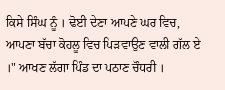ਕਿਸੇ ਸਿੰਘ ਨੂੰ । ਢੋਈ ਦੇਣਾ ਆਪਣੇ ਘਰ ਵਿਚ, ਆਪਣਾ ਬੱਚਾ ਕੋਹਲੂ ਵਿਚ ਪਿੜਵਾਉਣ ਵਾਲੀ ਗੱਲ ਏ ।" ਆਖਣ ਲੱਗਾ ਪਿੰਡ ਦਾ ਪਠਾਣ ਚੌਧਰੀ ।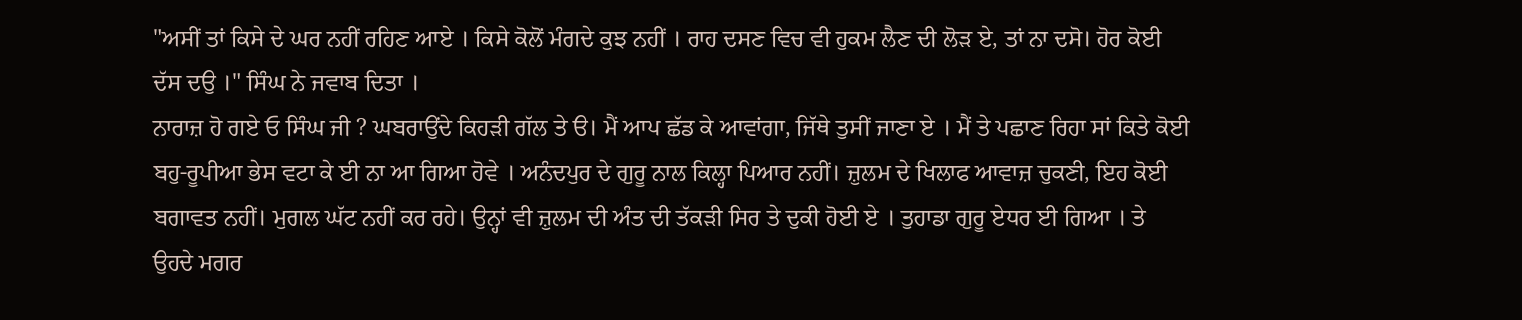"ਅਸੀਂ ਤਾਂ ਕਿਸੇ ਦੇ ਘਰ ਨਹੀਂ ਰਹਿਣ ਆਏ । ਕਿਸੇ ਕੋਲੋਂ ਮੰਗਦੇ ਕੁਝ ਨਹੀਂ । ਰਾਹ ਦਸਣ ਵਿਚ ਵੀ ਹੁਕਮ ਲੈਣ ਦੀ ਲੋੜ ਏ, ਤਾਂ ਨਾ ਦਸੋ। ਹੋਰ ਕੋਈ ਦੱਸ ਦਉ ।" ਸਿੰਘ ਨੇ ਜਵਾਬ ਦਿਤਾ ।
ਨਾਰਾਜ਼ ਹੋ ਗਏ ਓ ਸਿੰਘ ਜੀ ? ਘਬਰਾਉਂਦੇ ਕਿਹੜੀ ਗੱਲ ਤੇ ੳ। ਮੈਂ ਆਪ ਛੱਡ ਕੇ ਆਵਾਂਗਾ, ਜਿੱਥੇ ਤੁਸੀਂ ਜਾਣਾ ਏ । ਮੈਂ ਤੇ ਪਛਾਣ ਰਿਹਾ ਸਾਂ ਕਿਤੇ ਕੋਈ ਬਹੁ-ਰੂਪੀਆ ਭੇਸ ਵਟਾ ਕੇ ਈ ਨਾ ਆ ਗਿਆ ਹੋਵੇ । ਅਨੰਦਪੁਰ ਦੇ ਗੁਰੂ ਨਾਲ ਕਿਲ੍ਹਾ ਪਿਆਰ ਨਹੀਂ। ਜ਼ੁਲਮ ਦੇ ਖਿਲਾਫ ਆਵਾਜ਼ ਚੁਕਣੀ, ਇਹ ਕੋਈ ਬਗਾਵਤ ਨਹੀਂ। ਮੁਗਲ ਘੱਟ ਨਹੀਂ ਕਰ ਰਹੇ। ਉਨ੍ਹਾਂ ਵੀ ਜ਼ੁਲਮ ਦੀ ਅੰਤ ਦੀ ਤੱਕੜੀ ਸਿਰ ਤੇ ਦੁਕੀ ਹੋਈ ਏ । ਤੁਹਾਡਾ ਗੁਰੂ ਏਧਰ ਈ ਗਿਆ । ਤੇ ਉਹਦੇ ਮਗਰ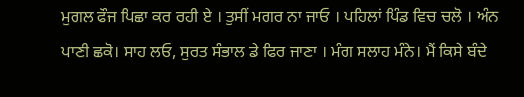ਮੁਗਲ ਫੌਜ ਪਿਛਾ ਕਰ ਰਹੀ ਏ । ਤੁਸੀਂ ਮਗਰ ਨਾ ਜਾਓ । ਪਹਿਲਾਂ ਪਿੰਡ ਵਿਚ ਚਲੋ । ਅੰਨ ਪਾਣੀ ਛਕੋ। ਸਾਹ ਲਓ, ਸੁਰਤ ਸੰਭਾਲ ਡੇ ਫਿਰ ਜਾਣਾ । ਮੰਗ ਸਲਾਹ ਮੰਨੇ। ਮੈਂ ਕਿਸੇ ਬੰਦੇ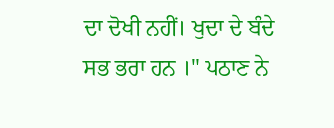ਦਾ ਦੋਖੀ ਨਹੀਂ। ਖੁਦਾ ਦੇ ਬੰਦੇ ਸਭ ਭਰਾ ਹਨ ।" ਪਠਾਣ ਨੇ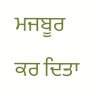ਮਜਬੂਰ ਕਰ ਦਿਤਾ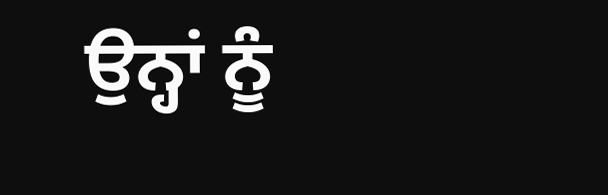ਉਨ੍ਹਾਂ ਨੂੰ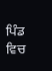ਪਿੰਡ ਵਿਚ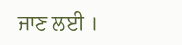ਜਾਣ ਲਈ ।